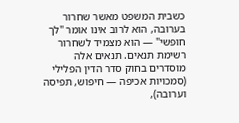כשבית המשפט מאשר שחרור בערובה, הוא לרוב אינו אומר "לך חופשי" — הוא מצמיד לשחרור רשימת תנאים. תנאים אלה מוסדרים בחוק סדר הדין הפלילי (סמכויות אכיפה — חיפוש, תפיסה וערובה),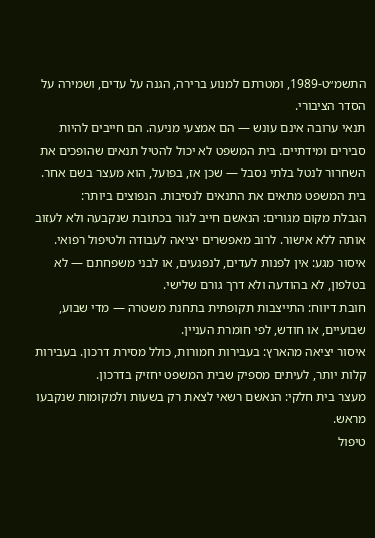התשמ״ט-1989, ומטרתם למנוע ברירה, הגנה על עדים, ושמירה על הסדר הציבורי.
תנאי ערובה אינם עונש — הם אמצעי מניעה. הם חייבים להיות סבירים ומידתיים. בית המשפט לא יכול להטיל תנאים שהופכים את השחרור לנטל בלתי נסבל — שכן אז, בפועל, הוא מעצר בשם אחר.
בית המשפט מתאים את התנאים לנסיבות. הנפוצים ביותר:
הגבלת מקום מגורים: הנאשם חייב לגור בכתובת שנקבעה ולא לעזוב אותה ללא אישור. לרוב מאפשרים יציאה לעבודה ולטיפול רפואי.
איסור מגע: אין לפנות לעדים, לנפגעים, או לבני משפחתם — לא בטלפון, לא בהודעה ולא דרך גורם שלישי.
חובת דיווח: התייצבות תקופתית בתחנת משטרה — מדי שבוע, שבועיים, או חודש, לפי חומרת העניין.
איסור יציאה מהארץ: בעבירות חמורות, כולל מסירת דרכון. בעבירות קלות יותר, לעיתים מספיק שבית המשפט יחזיק בדרכון.
מעצר בית חלקי: הנאשם רשאי לצאת רק בשעות ולמקומות שנקבעו מראש.
טיפול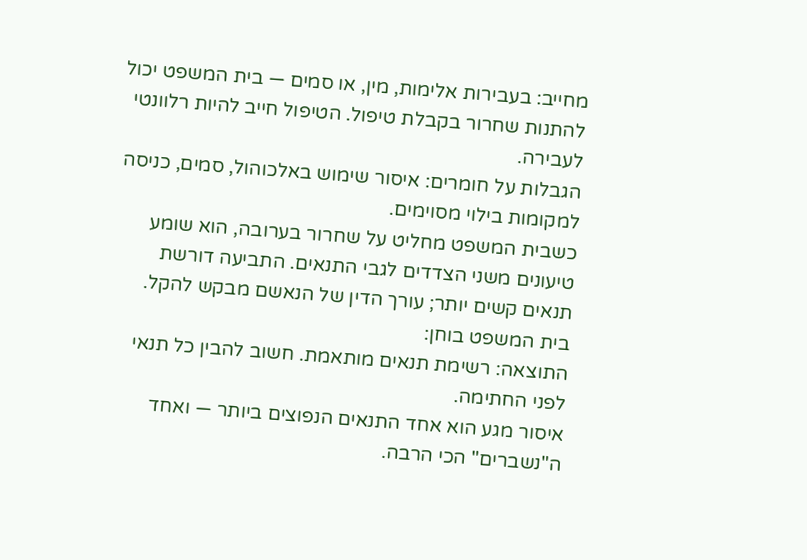מחייב: בעבירות אלימות, מין, או סמים — בית המשפט יכול להתנות שחרור בקבלת טיפול. הטיפול חייב להיות רלוונטי לעבירה.
הגבלות על חומרים: איסור שימוש באלכוהול, סמים, כניסה למקומות בילוי מסוימים.
כשבית המשפט מחליט על שחרור בערובה, הוא שומע טיעונים משני הצדדים לגבי התנאים. התביעה דורשת תנאים קשים יותר; עורך הדין של הנאשם מבקש להקל. בית המשפט בוחן:
התוצאה: רשימת תנאים מותאמת. חשוב להבין כל תנאי לפני החתימה.
איסור מגע הוא אחד התנאים הנפוצים ביותר — ואחד ה"נשברים" הכי הרבה.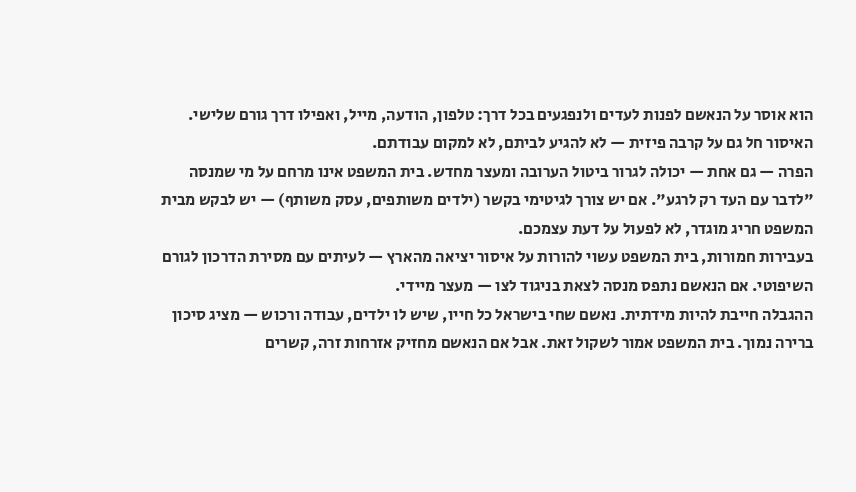הוא אוסר על הנאשם לפנות לעדים ולנפגעים בכל דרך: טלפון, הודעה, מייל, ואפילו דרך גורם שלישי. האיסור חל גם על קרבה פיזית — לא להגיע לביתם, לא למקום עבודתם.
הפרה — גם אחת — יכולה לגרור ביטול הערובה ומעצר מחדש. בית המשפט אינו מרחם על מי שמנסה "לדבר עם העד רק לרגע". אם יש צורך לגיטימי בקשר (ילדים משותפים, עסק משותף) — יש לבקש מבית המשפט חריג מוגדר, לא לפעול על דעת עצמכם.
בעבירות חמורות, בית המשפט עשוי להורות על איסור יציאה מהארץ — לעיתים עם מסירת הדרכון לגורם השיפוטי. אם הנאשם נתפס מנסה לצאת בניגוד לצו — מעצר מיידי.
ההגבלה חייבת להיות מידתית. נאשם שחי בישראל כל חייו, שיש לו ילדים, עבודה ורכוש — מציג סיכון ברירה נמוך. בית המשפט אמור לשקול זאת. אבל אם הנאשם מחזיק אזרחות זרה, קשרים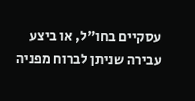עסקיים בחו"ל, או ביצע עבירה שניתן לברוח מפניה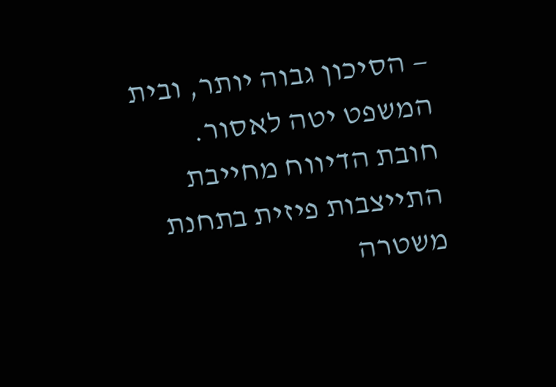— הסיכון גבוה יותר, ובית המשפט יטה לאסור.
חובת הדיווח מחייבת התייצבות פיזית בתחנת משטרה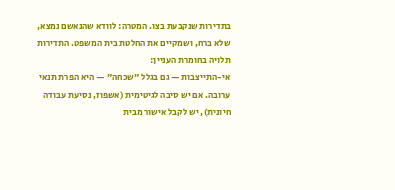בתדירות שנקבעת בצו. המטרה: לוודא שהנאשם נמצא, שלא ברח, ושמקיים את החלטת בית המשפט. התדירות תלויה בחומרת העניין:
אי-התייצבות — גם בגלל "שכחה" — היא הפרת תנאי ערובה. אם יש סיבה לגיטימית (אשפוז, נסיעת עבודה חיונית), יש לקבל אישור מבית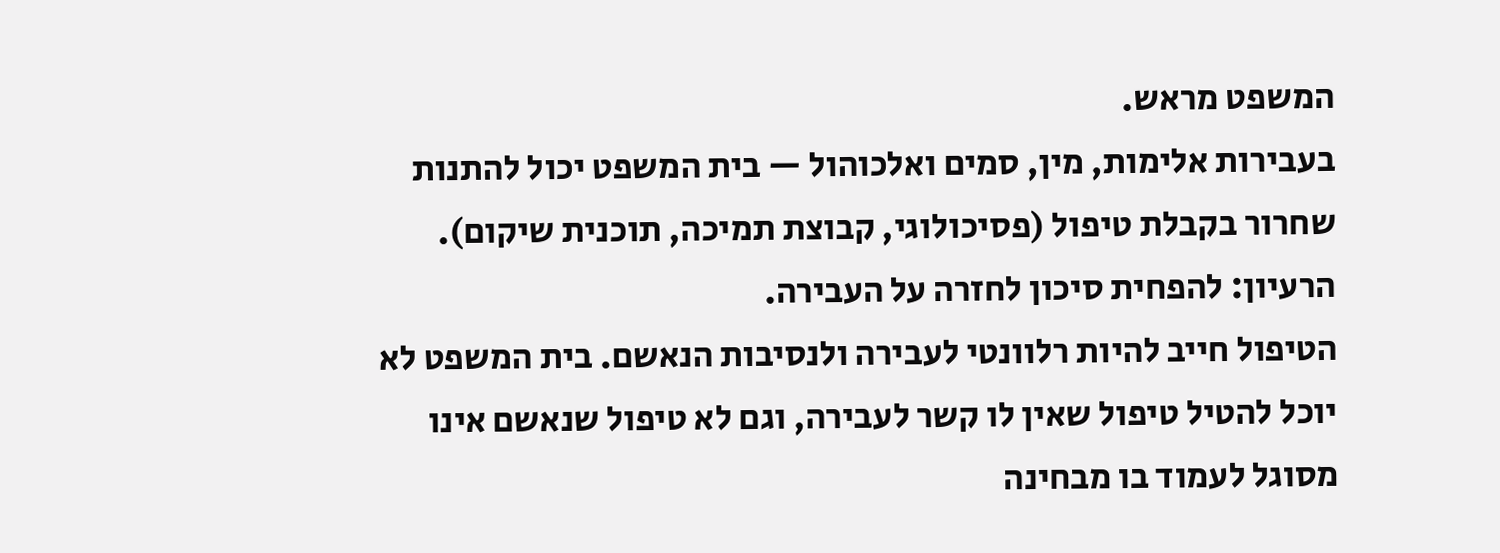המשפט מראש.
בעבירות אלימות, מין, סמים ואלכוהול — בית המשפט יכול להתנות שחרור בקבלת טיפול (פסיכולוגי, קבוצת תמיכה, תוכנית שיקום). הרעיון: להפחית סיכון לחזרה על העבירה.
הטיפול חייב להיות רלוונטי לעבירה ולנסיבות הנאשם. בית המשפט לא יוכל להטיל טיפול שאין לו קשר לעבירה, וגם לא טיפול שנאשם אינו מסוגל לעמוד בו מבחינה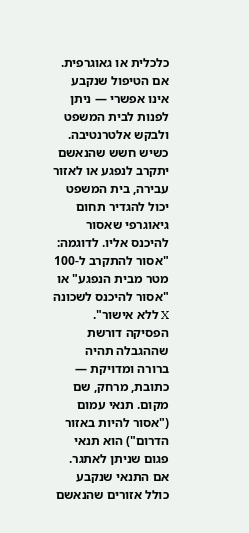כלכלית או גאוגרפית. אם הטיפול שנקבע אינו אפשרי — ניתן לפנות לבית המשפט ולבקש אלטרנטיבה.
כשיש חשש שהנאשם יתקרב לנפגע או לאזור עבירה, בית המשפט יכול להגדיר תחום גיאוגרפי שאסור להיכנס אליו. לדוגמה: "אסור להתקרב ל-100 מטר מבית הנפגע" או "אסור להיכנס לשכונה X ללא אישור".
הפסיקה דורשת שההגבלה תהיה ברורה ומדויקת — כתובת, מרחק, שם מקום. תנאי עמום ("אסור להיות באזור הדרום") הוא תנאי פגום שניתן לאתגר. אם התנאי שנקבע כולל אזורים שהנאשם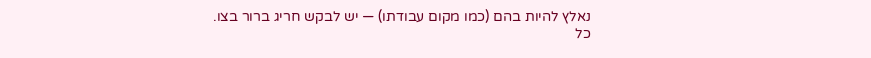נאלץ להיות בהם (כמו מקום עבודתו) — יש לבקש חריג ברור בצו.
כל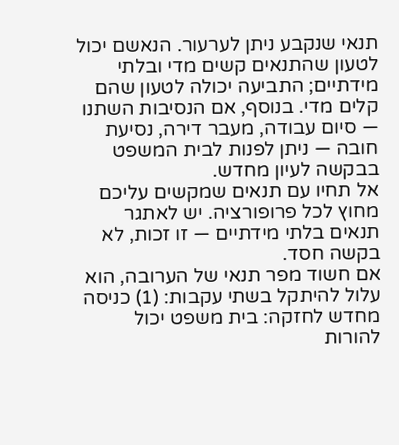תנאי שנקבע ניתן לערעור. הנאשם יכול לטעון שהתנאים קשים מדי ובלתי מידתיים; התביעה יכולה לטעון שהם קלים מדי. בנוסף, אם הנסיבות השתנו — סיום עבודה, מעבר דירה, נסיעת חובה — ניתן לפנות לבית המשפט בבקשה לעיון מחדש.
אל תחיו עם תנאים שמקשים עליכם מחוץ לכל פרופורציה. יש לאתגר תנאים בלתי מידתיים — זו זכות, לא בקשה חסד.
אם חשוד מפר תנאי של הערובה, הוא עלול להיתקל בשתי עקבות: (1) כניסה מחדש לחזקה: בית משפט יכול להורות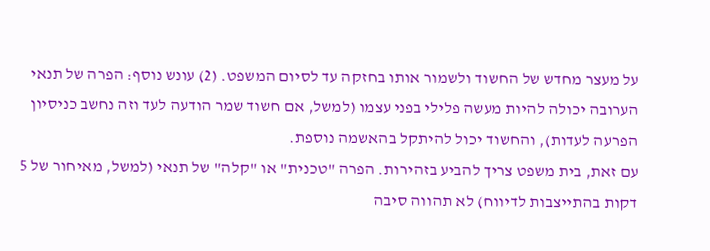על מעצר מחדש של החשוד ולשמור אותו בחזקה עד לסיום המשפט. (2) עונש נוסף: הפרה של תנאי הערובה יכולה להיות מעשה פלילי בפני עצמו (למשל, אם חשוד שמר הודעה לעד וזה נחשב כניסיון הפרעה לעדות), והחשוד יכול להיתקל בהאשמה נוספת.
עם זאת, בית משפט צריך להביע בזהירות. הפרה "טכנית" או "קלה" של תנאי (למשל, מאיחור של 5 דקות בהתייצבות לדיווח) לא תהווה סיבה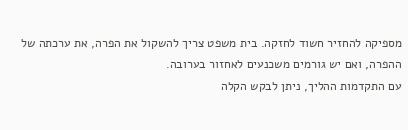מספיקה להחזיר חשוד לחזקה. בית משפט צריך להשקול את הפרה, את ערכתה של ההפרה, ואם יש גורמים משכנעים לאחזור בערובה.
עם התקדמות ההליך, ניתן לבקש הקלה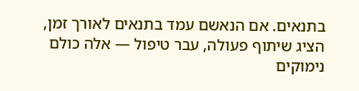בתנאים. אם הנאשם עמד בתנאים לאורך זמן, הציג שיתוף פעולה, עבר טיפול — אלה כולם נימוקים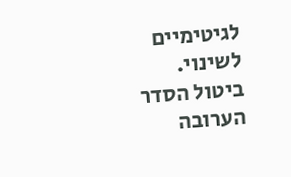לגיטימיים לשינוי. ביטול הסדר הערובה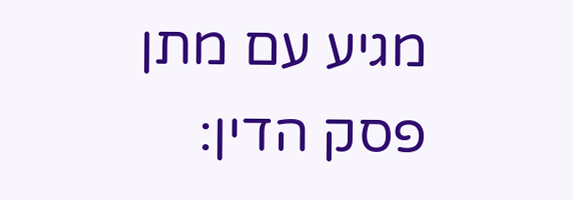מגיע עם מתן פסק הדין: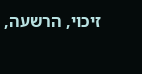זיכוי, הרשעה,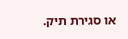או סגירת תיק.